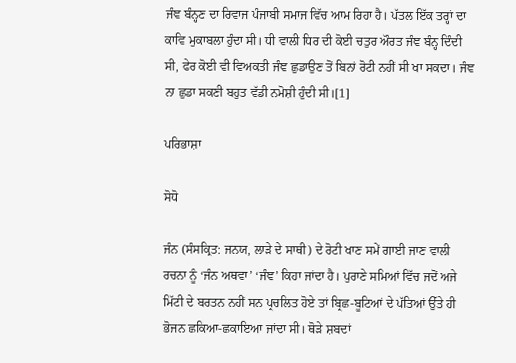ਜੰਞ ਬੰਨ੍ਹਣ ਦਾ ਰਿਵਾਜ ਪੰਜਾਬੀ ਸਮਾਜ ਵਿੱਚ ਆਮ ਰਿਹਾ ਹੈ। ਪੱਤਲ ਇੱਕ ਤਰ੍ਹਾਂ ਦਾ ਕਾਵਿ ਮੁਕਾਬਲਾ ਹੁੰਦਾ ਸੀ। ਧੀ ਵਾਲੀ ਧਿਰ ਦੀ ਕੋਈ ਚਤੁਰ ਔਰਤ ਜੰਞ ਬੰਨ੍ਹ ਦਿੰਦੀ ਸੀ, ਫੇਰ ਕੋਈ ਵੀ ਵਿਅਕਤੀ ਜੰਞ ਛੁਡਾਉਣ ਤੋਂ ਬਿਨਾਂ ਰੋਟੀ ਨਹੀਂ ਸੀ ਖਾ ਸਕਦਾ। ਜੰਞ ਨਾ ਛੁਡਾ ਸਕਣੀ ਬਹੁਤ ਵੱਡੀ ਨਮੋਸ਼ੀ ਹੁੰਦੀ ਸੀ।[1]

ਪਰਿਭਾਸ਼ਾ

ਸੋਧੋ

ਜੰਨ (ਸੰਸਕ੍ਰਿਤ: ਜਨਯ, ਲਾੜੇ ਦੇ ਸਾਥੀ) ਦੇ ਰੋਟੀ ਖਾਣ ਸਮੇਂ ਗਾਈ ਜਾਣ ਵਾਲੀ ਰਚਨਾ ਨੂੰ ‘ਜੰਨ ਅਥਵਾ’ ‘ਜੰਞ’ ਕਿਹਾ ਜਾਂਦਾ ਹੈ। ਪੁਰਾਣੇ ਸਮਿਆਂ ਵਿੱਚ ਜਦੋਂ ਅਜੇ ਮਿੱਟੀ ਦੇ ਬਰਤਨ ਨਹੀਂ ਸਨ ਪ੍ਰਚਲਿਤ ਹੋਏ ਤਾਂ ਬ੍ਰਿਛ-ਬੂਟਿਆਂ ਦੇ ਪੱਤਿਆਂ ਉੱਤੇ ਹੀ ਭੋਜਨ ਛਕਿਆ-ਛਕਾਇਆ ਜਾਂਦਾ ਸੀ। ਥੋੜੇ ਸ਼ਬਦਾਂ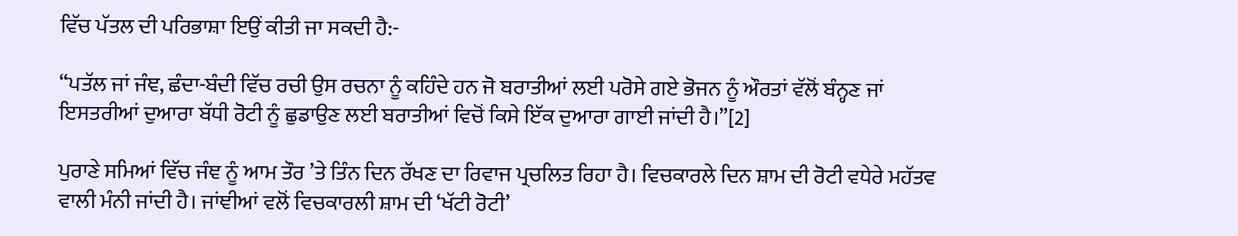ਵਿੱਚ ਪੱਤਲ ਦੀ ਪਰਿਭਾਸ਼ਾ ਇਉਂ ਕੀਤੀ ਜਾ ਸਕਦੀ ਹੈ:-

“ਪਤੱਲ ਜਾਂ ਜੰਞ, ਛੰਦਾ-ਬੰਦੀ ਵਿੱਚ ਰਚੀ ਉਸ ਰਚਨਾ ਨੂੰ ਕਹਿੰਦੇ ਹਨ ਜੋ ਬਰਾਤੀਆਂ ਲਈ ਪਰੋਸੇ ਗਏ ਭੋਜਨ ਨੂੰ ਔਰਤਾਂ ਵੱਲੋਂ ਬੰਨ੍ਹਣ ਜਾਂ ਇਸਤਰੀਆਂ ਦੁਆਰਾ ਬੱਧੀ ਰੋਟੀ ਨੂੰ ਛੁਡਾਉਣ ਲਈ ਬਰਾਤੀਆਂ ਵਿਚੋਂ ਕਿਸੇ ਇੱਕ ਦੁਆਰਾ ਗਾਈ ਜਾਂਦੀ ਹੈ।”[2]

ਪੁਰਾਣੇ ਸਮਿਆਂ ਵਿੱਚ ਜੰਞ ਨੂੰ ਆਮ ਤੌਰ ’ਤੇ ਤਿੰਨ ਦਿਨ ਰੱਖਣ ਦਾ ਰਿਵਾਜ ਪ੍ਰਚਲਿਤ ਰਿਹਾ ਹੈ। ਵਿਚਕਾਰਲੇ ਦਿਨ ਸ਼ਾਮ ਦੀ ਰੋਟੀ ਵਧੇਰੇ ਮਹੱਤਵ ਵਾਲੀ ਮੰਨੀ ਜਾਂਦੀ ਹੈ। ਜਾਂਞੀਆਂ ਵਲੋਂ ਵਿਚਕਾਰਲੀ ਸ਼ਾਮ ਦੀ ‘ਖੱਟੀ ਰੋਟੀ’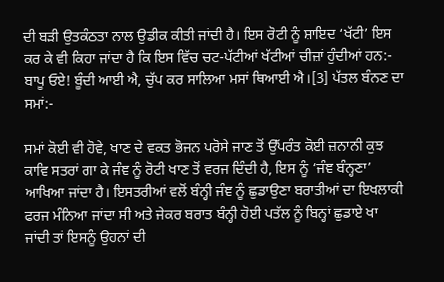ਦੀ ਬੜੀ ਉਤਕੰਠਤਾ ਨਾਲ ਉਡੀਕ ਕੀਤੀ ਜਾਂਦੀ ਹੈ। ਇਸ ਰੋਟੀ ਨੂੰ ਸ਼ਾਇਦ ‘ਖੱਟੀ’ ਇਸ ਕਰ ਕੇ ਵੀ ਕਿਹਾ ਜਾਂਦਾ ਹੈ ਕਿ ਇਸ ਵਿੱਚ ਚਟ-ਪੱਟੀਆਂ ਖੱਟੀਆਂ ਚੀਜ਼ਾਂ ਹੁੰਦੀਆਂ ਹਨ:- ਬਾਪੂ ਓਏ! ਬੂੰਦੀ ਆਈ ਐ, ਚੁੱਪ ਕਰ ਸਾਲਿਆ ਮਸਾਂ ਥਿਆਈ ਐ।[3] ਪੱਤਲ ਬੰਨਣ ਦਾ ਸਮਾਂ:-

ਸਮਾਂ ਕੋਈ ਵੀ ਹੋਵੇ, ਖਾਣ ਦੇ ਵਕਤ ਭੋਜਨ ਪਰੋਸੇ ਜਾਣ ਤੋਂ ਉੱਪਰੰਤ ਕੋਈ ਜ਼ਨਾਨੀ ਕੁਝ ਕਾਵਿ ਸਤਰਾਂ ਗਾ ਕੇ ਜੰਞ ਨੂੰ ਰੋਟੀ ਖਾਣ ਤੋਂ ਵਰਜ ਦਿੰਦੀ ਹੈ, ਇਸ ਨੂੰ ‘ਜੰਞ ਬੰਨ੍ਹਣਾ’ ਆਖਿਆ ਜਾਂਦਾ ਹੈ। ਇਸਤਰੀਆਂ ਵਲੋਂ ਬੰਨ੍ਹੀ ਜੰਞ ਨੂੰ ਛੁਡਾਉਣਾ ਬਰਾਤੀਆਂ ਦਾ ਇਖਲਾਕੀ ਫਰਜ ਮੰਨਿਆ ਜਾਂਦਾ ਸੀ ਅਤੇ ਜੇਕਰ ਬਰਾਤ ਬੰਨ੍ਹੀ ਹੋਈ ਪਤੱਲ ਨੂੰ ਬਿਨ੍ਹਾਂ ਛੁਡਾਏ ਖਾ ਜਾਂਦੀ ਤਾਂ ਇਸਨੂੰ ਉਹਨਾਂ ਦੀ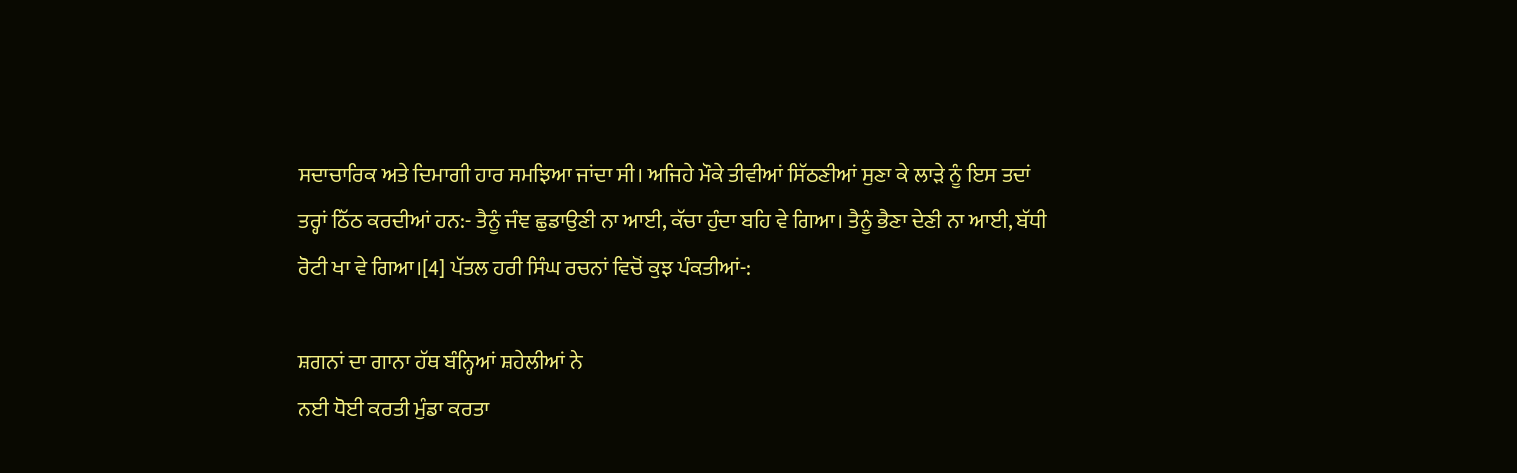ਸਦਾਚਾਰਿਕ ਅਤੇ ਦਿਮਾਗੀ ਹਾਰ ਸਮਝਿਆ ਜਾਂਦਾ ਸੀ। ਅਜਿਹੇ ਮੌਕੇ ਤੀਵੀਆਂ ਸਿੱਠਣੀਆਂ ਸੁਣਾ ਕੇ ਲਾੜੇ ਨੂੰ ਇਸ ਤਦਾਂ ਤਰ੍ਹਾਂ ਠਿੱਠ ਕਰਦੀਆਂ ਹਨ:- ਤੈਨੂੰ ਜੰਞ ਛੁਡਾਉਣੀ ਨਾ ਆਈ, ਕੱਚਾ ਹੁੰਦਾ ਬਹਿ ਵੇ ਗਿਆ। ਤੈਨੂੰ ਭੈਣਾ ਦੇਣੀ ਨਾ ਆਈ, ਬੱਧੀ ਰੋਟੀ ਖਾ ਵੇ ਗਿਆ।[4] ਪੱਤਲ ਹਰੀ ਸਿੰਘ ਰਚਨਾਂ ਵਿਚੋਂ ਕੁਝ ਪੰਕਤੀਆਂ-:

ਸ਼ਗਨਾਂ ਦਾ ਗਾਨਾ ਹੱਥ ਬੰਨ੍ਹਿਆਂ ਸ਼ਹੇਲੀਆਂ ਨੇ
ਨਈ ਧੋਈ ਕਰਤੀ ਮੁੰਡਾ ਕਰਤਾ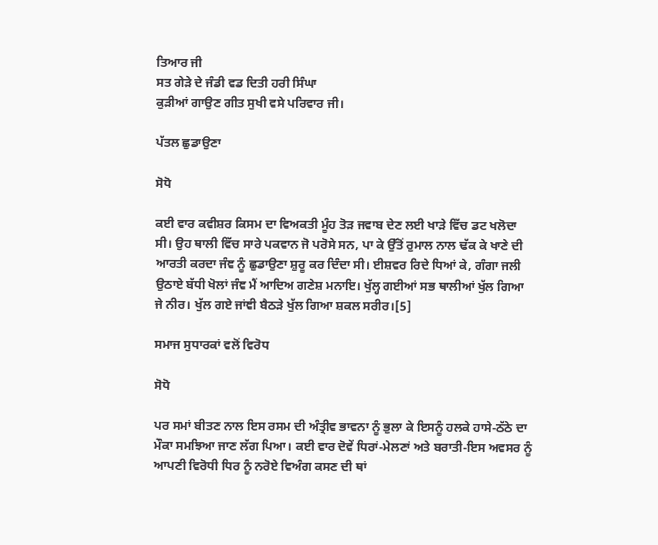ਤਿਆਰ ਜੀ
ਸਤ ਗੇੜੇ ਦੇ ਜੰਡੀ ਵਡ ਦਿਤੀ ਹਰੀ ਸਿੰਘਾ
ਕੁੜੀਆਂ ਗਾਉਣ ਗੀਤ ਸੁਖੀ ਵਸੇ ਪਰਿਵਾਰ ਜੀ।

ਪੱਤਲ ਛੁਡਾਉਣਾ

ਸੋਧੋ

ਕਈ ਵਾਰ ਕਵੀਸ਼ਰ ਕਿਸਮ ਦਾ ਵਿਅਕਤੀ ਮੂੰਹ ਤੋੜ ਜਵਾਬ ਦੇਣ ਲਈ ਖਾੜੇ ਵਿੱਚ ਡਟ ਖਲੋਦਾ ਸੀ। ਉਹ ਥਾਲੀ ਵਿੱਚ ਸਾਰੇ ਪਕਵਾਨ ਜੋ ਪਰੋਸੇ ਸਨ, ਪਾ ਕੇ ਉੱਤੋਂ ਰੁਮਾਲ ਨਾਲ ਢੱਕ ਕੇ ਖਾਣੇ ਦੀ ਆਰਤੀ ਕਰਦਾ ਜੰਞ ਨੂੰ ਛੁਡਾਉਣਾ ਸ਼ੁਰੂ ਕਰ ਦਿੰਦਾ ਸੀ। ਈਸ਼ਵਰ ਰਿਦੇ ਧਿਆਂ ਕੇ, ਗੰਗਾ ਜਲੀ ਉਠਾਏ ਬੱਧੀ ਖੋਲਾਂ ਜੰਞ ਮੈਂ ਆਦਿਅ ਗਣੇਸ਼ ਮਨਾਇ। ਖੁੱਲ੍ਹ ਗਈਆਂ ਸਭ ਥਾਲੀਆਂ ਖੁੱਲ ਗਿਆ ਜੇ ਨੀਰ। ਖੁੱਲ ਗਏ ਜਾਂਞੀ ਬੈਠੜੇ ਖੁੱਲ ਗਿਆ ਸ਼ਕਲ ਸਰੀਰ।[5]

ਸਮਾਜ ਸੁਧਾਰਕਾਂ ਵਲੋਂ ਵਿਰੋਧ

ਸੋਧੋ

ਪਰ ਸਮਾਂ ਬੀਤਣ ਨਾਲ ਇਸ ਰਸਮ ਦੀ ਅੰਤ੍ਰੀਵ ਭਾਵਨਾ ਨੂੰ ਭੁਲਾ ਕੇ ਇਸਨੂੰ ਹਲਕੇ ਹਾਸੇ-ਠੱਠੇ ਦਾ ਮੌਕਾ ਸਮਝਿਆ ਜਾਣ ਲੱਗ ਪਿਆ। ਕਈ ਵਾਰ ਦੋਵੇਂ ਧਿਰਾਂ-ਮੇਲਣਾਂ ਅਤੇ ਬਰਾਤੀ-ਇਸ ਅਵਸਰ ਨੂੰ ਆਪਣੀ ਵਿਰੋਧੀ ਧਿਰ ਨੂੰ ਨਰੋਏ ਵਿਅੰਗ ਕਸਣ ਦੀ ਥਾਂ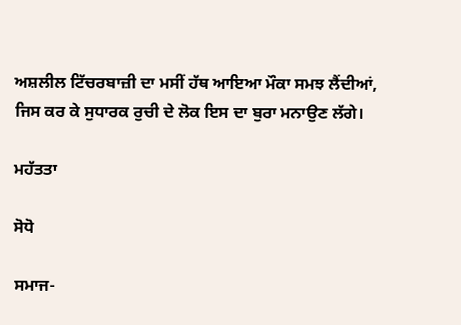ਅਸ਼ਲੀਲ ਟਿੱਚਰਬਾਜ਼ੀ ਦਾ ਮਸੀਂ ਹੱਥ ਆਇਆ ਮੌਕਾ ਸਮਝ ਲੈਂਦੀਆਂ, ਜਿਸ ਕਰ ਕੇ ਸੁਧਾਰਕ ਰੁਚੀ ਦੇ ਲੋਕ ਇਸ ਦਾ ਬੁਰਾ ਮਨਾਉਣ ਲੱਗੇ।

ਮਹੱਤਤਾ

ਸੋਧੋ

ਸਮਾਜ-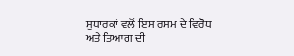ਸੁਧਾਰਕਾਂ ਵਲੋਂ ਇਸ ਰਸਮ ਦੇ ਵਿਰੋਧ ਅਤੇ ਤਿਆਗ ਦੀ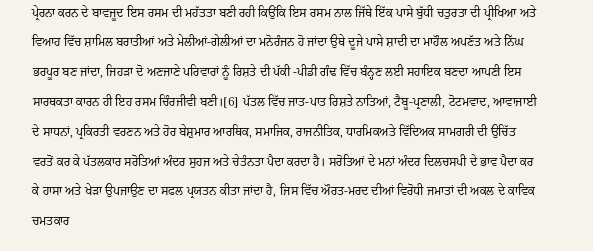ਪ੍ਰੇਰਨਾ ਕਰਨ ਦੇ ਬਾਵਜੂਦ ਇਸ ਰਸਮ ਦੀ ਮਹੱਤਤਾ ਬਣੀ ਰਹੀ ਕਿਉਂਕਿ ਇਸ ਰਸਮ ਨਾਲ ਜਿੱਥੇ ਇੱਕ ਪਾਸੇ ਬੁੱਧੀ ਚਤੁਰਤਾ ਦੀ ਪ੍ਰੀਖਿਆ ਅਤੇ ਵਿਆਹ ਵਿੱਚ ਸ਼ਾਮਿਲ ਬਰਾਤੀਆਂ ਅਤੇ ਮੇਲੀਆਂ-ਗੇਲੀਆਂ ਦਾ ਮਨੋਰੰਜਨ ਹੋ ਜਾਂਦਾ ਉਥੇ ਦੂਜੇ ਪਾਸੇ ਸ਼ਾਦੀ ਦਾ ਮਾਹੌਲ ਅਪਣੱਤ ਅਤੇ ਨਿੱਘ ਭਰਪੂਰ ਬਣ ਜਾਂਦਾ, ਜਿਹੜਾ ਦੋ ਅਣਜਾਣੇ ਪਰਿਵਾਰਾਂ ਨੂੰ ਰਿਸ਼ਤੇ ਦੀ ਪੱਕੀ -ਪੀਡੀ ਗੰਢ ਵਿੱਚ ਬੰਨ੍ਹਣ ਲਈ ਸਹਾਇਕ ਬਣਦਾ ਆਪਣੀ ਇਸ ਸਾਰਥਕਤਾ ਕਾਰਨ ਹੀ ਇਹ ਰਸਮ ਚਿੰਰਜੀਵੀ ਬਣੀ।[6] ਪੱਤਲ ਵਿੱਚ ਜਾਤ-ਪਾਤ ਰਿਸ਼ਤੇ ਨਾਤਿਆਂ, ਟੈਬੂ-ਪ੍ਰਣਾਲੀ, ਟੋਟਮਵਾਦ, ਆਵਾਜਾਈ ਦੇ ਸਾਧਨਾਂ, ਪ੍ਰਕਿਰਤੀ ਵਰਣਨ ਅਤੇ ਹੋਰ ਬੇਸ਼ੁਮਾਰ ਆਰਥਿਕ, ਸਮਾਜਿਕ, ਰਾਜਨੀਤਿਕ, ਧਾਰਮਿਕਅਤੇ ਵਿੱਦਿਅਕ ਸਾਮਗਰੀ ਦੀ ਉਚਿੱਤ ਵਰਤੋਂ ਕਰ ਕੇ ਪੱਤਲਕਾਰ ਸਰੋਤਿਆਂ ਅੰਦਰ ਸੁਹਜ ਅਤੇ ਚੇਤੰਨਤਾ ਪੈਦਾ ਕਰਦਾ ਹੈ। ਸਰੋਤਿਆਂ ਦੇ ਮਨਾਂ ਅੰਦਰ ਦਿਲਚਸਪੀ ਦੇ ਭਾਵ ਪੈਦਾ ਕਰ ਕੇ ਹਾਸਾ ਅਤੇ ਖੇੜਾ ਉਪਜਾਉਣ ਦਾ ਸਫਲ ਪ੍ਰਯਤਨ ਕੀਤਾ ਜਾਂਦਾ ਹੈ, ਜਿਸ ਵਿੱਚ ਔਰਤ-ਮਰਦ ਦੀਆਂ ਵਿਰੋਧੀ ਜਮਾਤਾਂ ਦੀ ਅਕਲ ਦੇ ਕਾਵਿਕ ਚਮਤਕਾਰ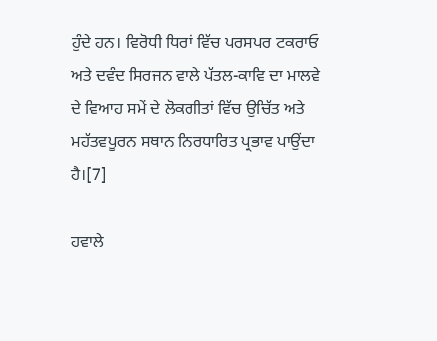ਹੁੰਦੇ ਹਨ। ਵਿਰੋਧੀ ਧਿਰਾਂ ਵਿੱਚ ਪਰਸਪਰ ਟਕਰਾਓ ਅਤੇ ਦਵੰਦ ਸਿਰਜਨ ਵਾਲੇ ਪੱਤਲ-ਕਾਵਿ ਦਾ ਮਾਲਵੇ ਦੇ ਵਿਆਹ ਸਮੇਂ ਦੇ ਲੋਕਗੀਤਾਂ ਵਿੱਚ ਉਚਿੱਤ ਅਤੇ ਮਹੱਤਵਪੂਰਨ ਸਥਾਨ ਨਿਰਧਾਰਿਤ ਪ੍ਰਭਾਵ ਪਾਉਂਦਾ ਹੈ।[7]

ਹਵਾਲੇ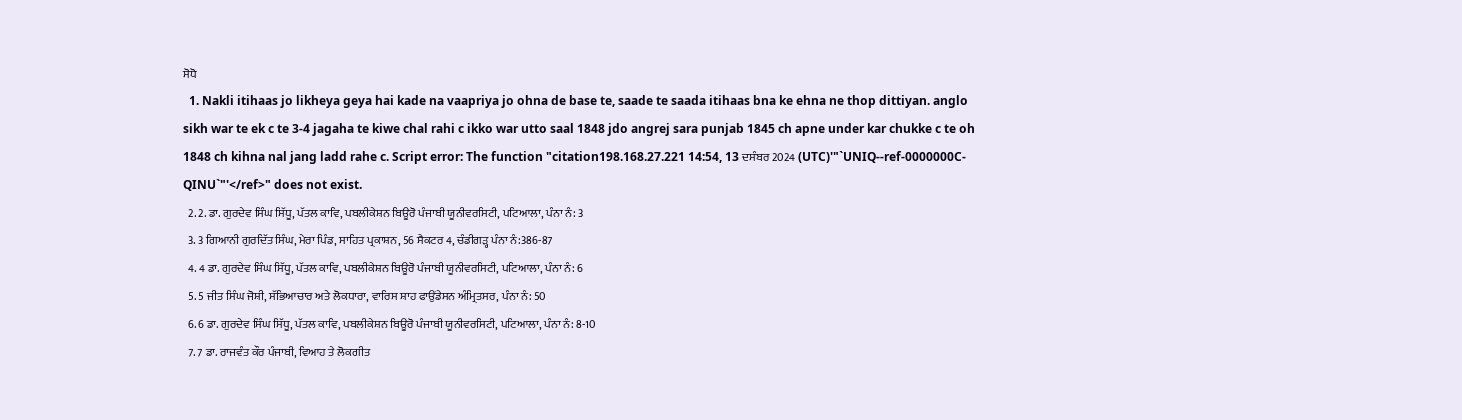ਸੋਧੋ
  1. Nakli itihaas jo likheya geya hai kade na vaapriya jo ohna de base te, saade te saada itihaas bna ke ehna ne thop dittiyan. anglo sikh war te ek c te 3-4 jagaha te kiwe chal rahi c ikko war utto saal 1848 jdo angrej sara punjab 1845 ch apne under kar chukke c te oh 1848 ch kihna nal jang ladd rahe c. Script error: The function "citation198.168.27.221 14:54, 13 ਦਸੰਬਰ 2024 (UTC)'"`UNIQ--ref-0000000C-QINU`"'</ref>" does not exist.
  2. 2. ਡਾ. ਗੁਰਦੇਵ ਸਿੰਘ ਸਿੱਧੂ, ਪੱਤਲ ਕਾਵਿ, ਪਬਲੀਕੇਸ਼ਨ ਬਿਊਰੋ ਪੰਜਾਬੀ ਯੂਨੀਵਰਸਿਟੀ, ਪਟਿਆਲਾ, ਪੰਨਾ ਨੰ: 3
  3. 3 ਗਿਆਨੀ ਗੁਰਦਿੱਤ ਸਿੰਘ, ਮੇਰਾ ਪਿੰਡ, ਸਾਹਿਤ ਪ੍ਰਕਾਸ਼ਨ, 56 ਸੈਕਟਰ 4, ਚੰਡੀਗੜ੍ਹ ਪੰਨਾ ਨੰ:386-87
  4. 4 ਡਾ. ਗੁਰਦੇਵ ਸਿੰਘ ਸਿੱਧੂ, ਪੱਤਲ ਕਾਵਿ, ਪਬਲੀਕੇਸ਼ਨ ਬਿਊਰੋ ਪੰਜਾਬੀ ਯੂਨੀਵਰਸਿਟੀ, ਪਟਿਆਲਾ, ਪੰਨਾ ਨੰ: 6
  5. 5 ਜੀਤ ਸਿੰਘ ਜੋਸ਼ੀ, ਸੱਭਿਆਚਾਰ ਅਤੇ ਲੋਕਧਾਰਾ, ਵਾਰਿਸ ਸ਼ਾਹ ਫਾਉਂਡੇਸਨ ਅੰਮ੍ਰਿਤਸਰ, ਪੰਨਾ ਨੰ: 50
  6. 6 ਡਾ. ਗੁਰਦੇਵ ਸਿੰਘ ਸਿੱਧੂ, ਪੱਤਲ ਕਾਵਿ, ਪਬਲੀਕੇਸ਼ਨ ਬਿਊਰੋ ਪੰਜਾਬੀ ਯੂਨੀਵਰਸਿਟੀ, ਪਟਿਆਲਾ, ਪੰਨਾ ਨੰ: 8-10
  7. 7 ਡਾ. ਰਾਜਵੰਤ ਕੌਰ ਪੰਜਾਬੀ, ਵਿਆਹ ਤੇ ਲੋਕਗੀਤ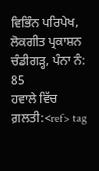ਵਿਭਿੰਨ ਪਰਿਪੇਖ, ਲੋਕਗੀਤ ਪ੍ਰਕਾਸ਼ਨ ਚੰਡੀਗੜ੍ਹ, ਪੰਨਾ ਨੰ: 85
ਹਵਾਲੇ ਵਿੱਚ ਗ਼ਲਤੀ:<ref> tag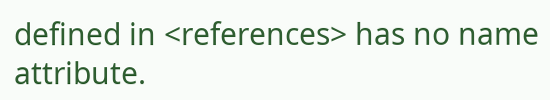defined in <references> has no name attribute.